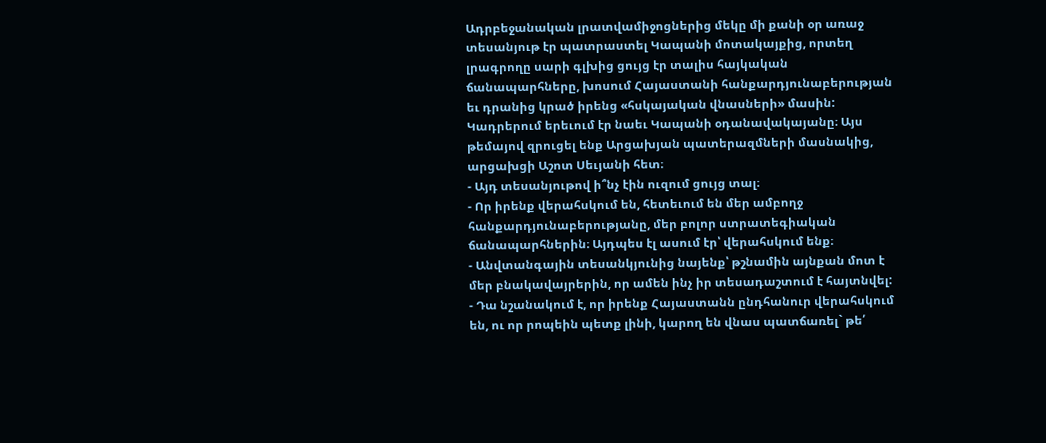Ադրբեջանական լրատվամիջոցներից մեկը մի քանի օր առաջ տեսանյութ էր պատրաստել Կապանի մոտակայքից, որտեղ լրագրողը սարի գլխից ցույց էր տալիս հայկական ճանապարհները, խոսում Հայաստանի հանքարդյունաբերության եւ դրանից կրած իրենց «հսկայական վնասների» մասին: Կադրերում երեւում էր նաեւ Կապանի օդանավակայանը։ Այս թեմայով զրուցել ենք Արցախյան պատերազմների մասնակից, արցախցի Աշոտ Սեւյանի հետ։
- Այդ տեսանյութով ի՞նչ էին ուզում ցույց տալ։
- Որ իրենք վերահսկում են, հետեւում են մեր ամբողջ հանքարդյունաբերությանը, մեր բոլոր ստրատեգիական ճանապարհներին։ Այդպես էլ ասում էր՝ վերահսկում ենք։
- Անվտանգային տեսանկյունից նայենք՝ թշնամին այնքան մոտ է մեր բնակավայրերին, որ ամեն ինչ իր տեսադաշտում է հայտնվել:
- Դա նշանակում է, որ իրենք Հայաստանն ընդհանուր վերահսկում են, ու որ րոպեին պետք լինի, կարող են վնաս պատճառել` թե՛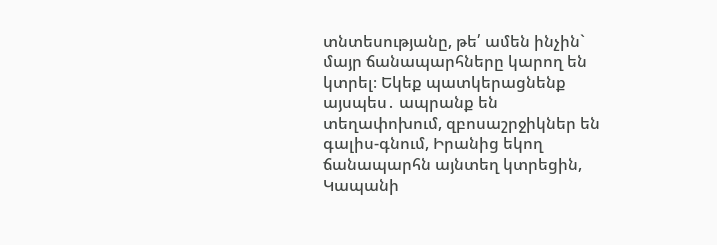տնտեսությանը, թե՛ ամեն ինչին` մայր ճանապարհները կարող են կտրել։ Եկեք պատկերացնենք այսպես․ ապրանք են տեղափոխում, զբոսաշրջիկներ են գալիս-գնում, Իրանից եկող ճանապարհն այնտեղ կտրեցին, Կապանի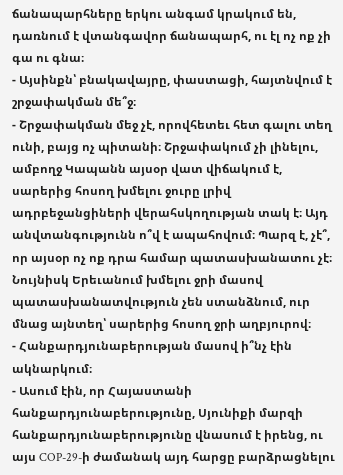ճանապարհները երկու անգամ կրակում են, դառնում է վտանգավոր ճանապարհ, ու էլ ոչ ոք չի գա ու գնա։
- Այսինքն՝ բնակավայրը, փաստացի, հայտնվում է շրջափակման մե՞ջ։
- Շրջափակման մեջ չէ, որովհետեւ հետ գալու տեղ ունի, բայց ոչ պիտանի։ Շրջափակում չի լինելու, ամբողջ Կապանն այսօր վատ վիճակում է, սարերից հոսող խմելու ջուրը լրիվ ադրբեջանցիների վերահսկողության տակ է։ Այդ անվտանգությունն ո՞վ է ապահովում։ Պարզ է, չէ՞, որ այսօր ոչ ոք դրա համար պատասխանատու չէ։ Նույնիսկ Երեւանում խմելու ջրի մասով պատասխանատվություն չեն ստանձնում, ուր մնաց այնտեղ՝ սարերից հոսող ջրի աղբյուրով։
- Հանքարդյունաբերության մասով ի՞նչ էին ակնարկում։
- Ասում էին, որ Հայաստանի հանքարդյունաբերությունը, Սյունիքի մարզի հանքարդյունաբերությունը վնասում է իրենց, ու այս COP-29-ի ժամանակ այդ հարցը բարձրացնելու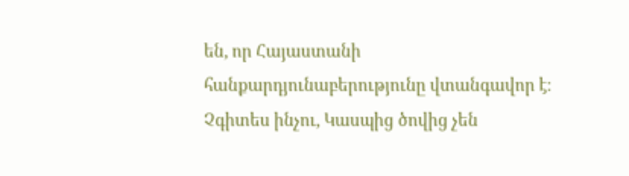են, որ Հայաստանի հանքարդյունաբերությունը վտանգավոր է։ Չգիտես ինչու, Կասպից ծովից չեն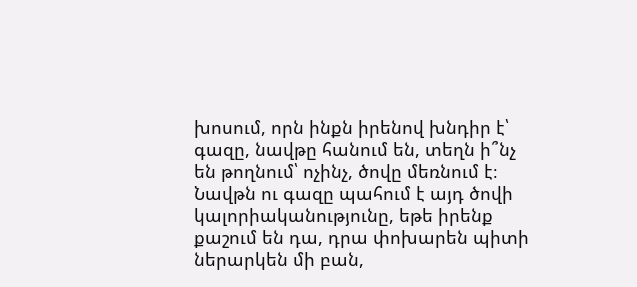խոսում, որն ինքն իրենով խնդիր է՝ գազը, նավթը հանում են, տեղն ի՞նչ են թողնում՝ ոչինչ, ծովը մեռնում է։ Նավթն ու գազը պահում է այդ ծովի կալորիականությունը, եթե իրենք քաշում են դա, դրա փոխարեն պիտի ներարկեն մի բան,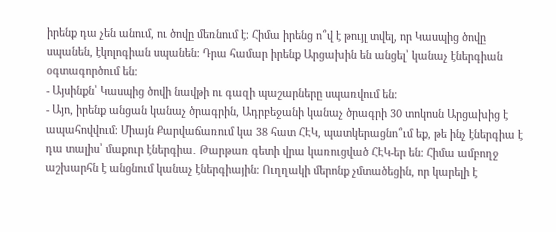իրենք դա չեն անում, ու ծովը մեռնում է։ Հիմա իրենց ո՞վ է թույլ տվել, որ Կասպից ծովը սպանեն, էկոլոգիան սպանեն։ Դրա համար իրենք Արցախին են անցել՝ կանաչ էներգիան օգտագործում են։
- Այսինքն՝ Կասպից ծովի նավթի ու գազի պաշարները սպառվում են։
- Այո, իրենք անցան կանաչ ծրագրին, Ադրբեջանի կանաչ ծրագրի 30 տոկոսն Արցախից է ապահովվում։ Միայն Քարվաճառում կա 38 հատ ՀԷԿ, պատկերացնո՞ւմ եք, թե ինչ էներգիա է դա տալիս՝ մաքուր էներգիա․ Թարթառ գետի վրա կառուցված ՀԷԿ-եր են։ Հիմա ամբողջ աշխարհն է անցնում կանաչ էներգիային։ Ուղղակի մերոնք չմտածեցին, որ կարելի է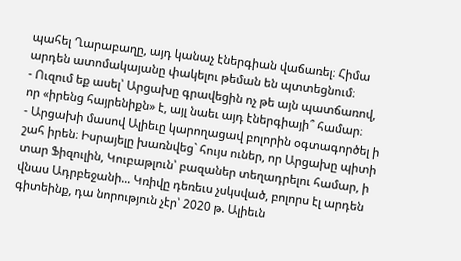պահել Ղարաբաղը, այդ կանաչ էներգիան վաճառել։ Հիմա արդեն ատոմակայանը փակելու թեման են պտտեցնում։
- Ուզում եք ասել՝ Արցախը գրավեցին ոչ թե այն պատճառով, որ «իրենց հայրենիքն» է, այլ նաեւ այդ էներգիայի՞ համար։
- Արցախի մասով Ալիեւը կարողացավ բոլորին օգտագործել ի շահ իրեն։ Իսրայելը խառնվեց` հույս ուներ, որ Արցախը պիտի տար Ֆիզուլին, Կուբաթլուն՝ բազաներ տեղադրելու համար, ի վնաս Ադրբեջանի... Կռիվը դեռեւս չսկսված, բոլորս էլ արդեն գիտեինք, դա նորություն չէր՝ 2020 թ. Ալիեւն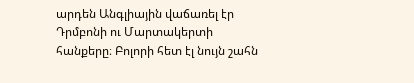արդեն Անգլիային վաճառել էր Դրմբոնի ու Մարտակերտի հանքերը։ Բոլորի հետ էլ նույն շահն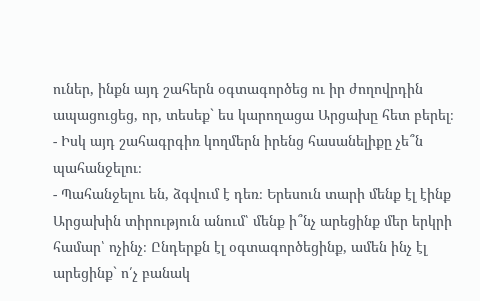ուներ, ինքն այդ շահերն օգտագործեց ու իր ժողովրդին ապացուցեց, որ, տեսեք` ես կարողացա Արցախը հետ բերել։
- Իսկ այդ շահագրգիռ կողմերն իրենց հասանելիքը չե՞ն պահանջելու։
- Պահանջելու են, ձգվում է դեռ։ Երեսուն տարի մենք էլ էինք Արցախին տիրություն անում՝ մենք ի՞նչ արեցինք մեր երկրի համար՝ ոչինչ։ Ընդերքն էլ օգտագործեցինք, ամեն ինչ էլ արեցինք` ո՛չ բանակ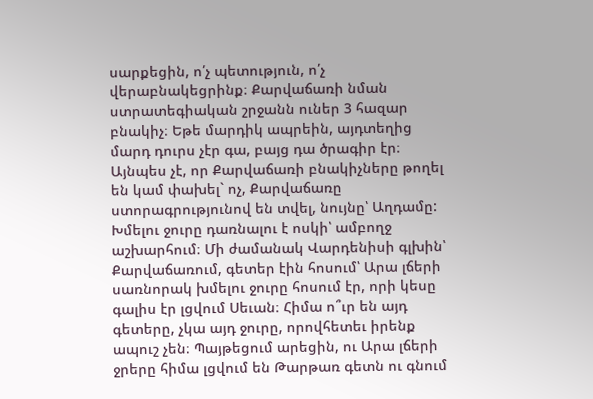սարքեցին, ո՛չ պետություն, ո՛չ վերաբնակեցրինք։ Քարվաճառի նման ստրատեգիական շրջանն ուներ 3 հազար բնակիչ։ Եթե մարդիկ ապրեին, այդտեղից մարդ դուրս չէր գա, բայց դա ծրագիր էր։ Այնպես չէ, որ Քարվաճառի բնակիչները թողել են կամ փախել` ոչ, Քարվաճառը ստորագրությունով են տվել, նույնը՝ Աղդամը: Խմելու ջուրը դառնալու է ոսկի՝ ամբողջ աշխարհում։ Մի ժամանակ Վարդենիսի գլխին՝ Քարվաճառում, գետեր էին հոսում՝ Արա լճերի սառնորակ խմելու ջուրը հոսում էր, որի կեսը գալիս էր լցվում Սեւան։ Հիմա ո՞ւր են այդ գետերը, չկա այդ ջուրը, որովհետեւ իրենք ապուշ չեն։ Պայթեցում արեցին, ու Արա լճերի ջրերը հիմա լցվում են Թարթառ գետն ու գնում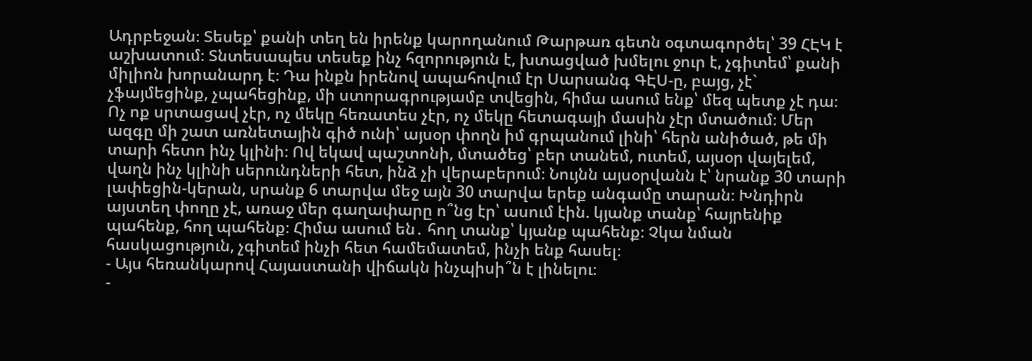Ադրբեջան։ Տեսեք՝ քանի տեղ են իրենք կարողանում Թարթառ գետն օգտագործել՝ 39 ՀԷԿ է աշխատում։ Տնտեսապես տեսեք ինչ հզորություն է, խտացված խմելու ջուր է, չգիտեմ՝ քանի միլիոն խորանարդ է։ Դա ինքն իրենով ապահովում էր Սարսանգ ԳԷՍ-ը, բայց, չէ` չֆայմեցինք, չպահեցինք, մի ստորագրությամբ տվեցին, հիմա ասում ենք՝ մեզ պետք չէ դա։ Ոչ ոք սրտացավ չէր, ոչ մեկը հեռատես չէր, ոչ մեկը հետագայի մասին չէր մտածում։ Մեր ազգը մի շատ առնետային գիծ ունի՝ այսօր փողն իմ գրպանում լինի՝ հերն անիծած, թե մի տարի հետո ինչ կլինի։ Ով եկավ պաշտոնի, մտածեց՝ բեր տանեմ, ուտեմ, այսօր վայելեմ, վաղն ինչ կլինի սերունդների հետ, ինձ չի վերաբերում։ Նույնն այսօրվանն է՝ նրանք 30 տարի լափեցին-կերան, սրանք 6 տարվա մեջ այն 30 տարվա երեք անգամը տարան։ Խնդիրն այստեղ փողը չէ, առաջ մեր գաղափարը ո՞նց էր՝ ասում էին. կյանք տանք՝ հայրենիք պահենք, հող պահենք։ Հիմա ասում են․ հող տանք՝ կյանք պահենք։ Չկա նման հասկացություն, չգիտեմ ինչի հետ համեմատեմ, ինչի ենք հասել։
- Այս հեռանկարով Հայաստանի վիճակն ինչպիսի՞ն է լինելու։
-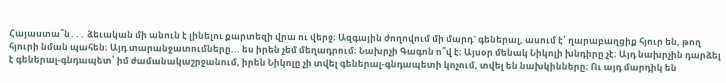Հայաստա՞ն․․․ ձեւական մի անուն է լինելու քարտեզի վրա ու վերջ։ Ազգային ժողովում մի մարդ` գեներալ, ասում է՝ ղարաբաղցիք հյուր են, թող հյուրի նման պահեն։ Այդ տարանջատումները... ես իրեն չեմ մեղադրում։ Նախրչի Գագոն ո՞վ է։ Այսօր մենակ Նիկոլի խնդիրը չէ։ Այդ նախրչին դարձել է գեներալ-գնդապետ՝ իմ ժամանակաշրջանում, իրեն Նիկոլը չի տվել գեներալ-գնդապետի կոչում, տվել են նախկինները։ Ու այդ մարդիկ են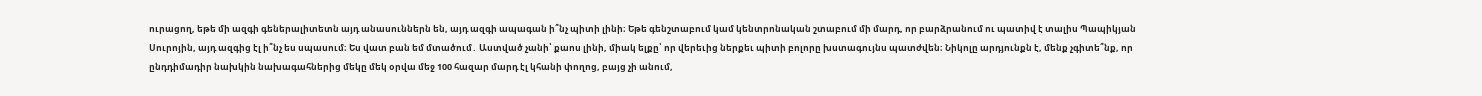ուրացող, եթե մի ազգի գեներալիտետն այդ անասուններն են, այդ ազգի ապագան ի՞նչ պիտի լինի։ Եթե գենշտաբում կամ կենտրոնական շտաբում մի մարդ, որ բարձրանում ու պատիվ է տալիս Պապիկյան Սուրոյին, այդ ազգից էլ ի՞նչ ես սպասում։ Ես վատ բան եմ մտածում․ Աստված չանի՝ քաոս լինի, միակ ելքը՝ որ վերեւից ներքեւ պիտի բոլորը խստագույնս պատժվեն։ Նիկոլը արդյունքն է, մենք չգիտե՞նք, որ ընդդիմադիր նախկին նախագահներից մեկը մեկ օրվա մեջ 100 հազար մարդ էլ կհանի փողոց, բայց չի անում,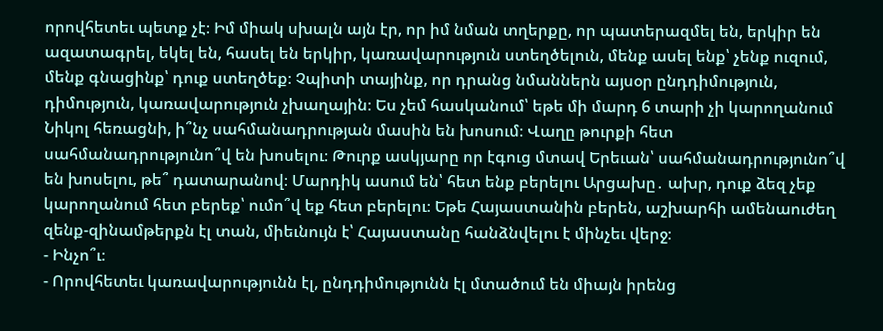որովհետեւ պետք չէ։ Իմ միակ սխալն այն էր, որ իմ նման տղերքը, որ պատերազմել են, երկիր են ազատագրել, եկել են, հասել են երկիր, կառավարություն ստեղծելուն, մենք ասել ենք՝ չենք ուզում, մենք գնացինք՝ դուք ստեղծեք։ Չպիտի տայինք, որ դրանց նմաններն այսօր ընդդիմություն, դիմություն, կառավարություն չխաղային։ Ես չեմ հասկանում՝ եթե մի մարդ 6 տարի չի կարողանում Նիկոլ հեռացնի, ի՞նչ սահմանադրության մասին են խոսում։ Վաղը թուրքի հետ սահմանադրությունո՞վ են խոսելու։ Թուրք ասկյարը որ էգուց մտավ Երեւան՝ սահմանադրությունո՞վ են խոսելու, թե՞ դատարանով։ Մարդիկ ասում են՝ հետ ենք բերելու Արցախը․ ախր, դուք ձեզ չեք կարողանում հետ բերեք՝ ումո՞վ եք հետ բերելու։ Եթե Հայաստանին բերեն, աշխարհի ամենաուժեղ զենք-զինամթերքն էլ տան, միեւնույն է՝ Հայաստանը հանձնվելու է մինչեւ վերջ։
- Ինչո՞ւ։
- Որովհետեւ կառավարությունն էլ, ընդդիմությունն էլ մտածում են միայն իրենց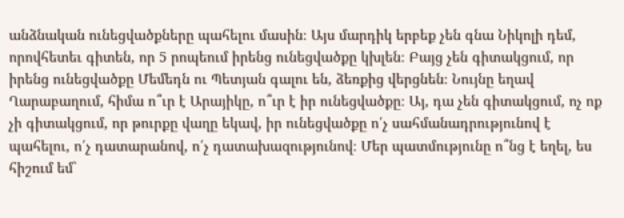անձնական ունեցվածքները պահելու մասին։ Այս մարդիկ երբեք չեն գնա Նիկոլի դեմ, որովհետեւ գիտեն, որ 5 րոպեում իրենց ունեցվածքը կխլեն։ Բայց չեն գիտակցում, որ իրենց ունեցվածքը Մեմեդն ու Պետյան գալու են, ձեռքից վերցնեն։ Նույնը եղավ Ղարաբաղում, հիմա ո՞ւր է Արայիկը, ո՞ւր է իր ունեցվածքը։ Այ, դա չեն գիտակցում, ոչ ոք չի գիտակցում, որ թուրքը վաղը եկավ, իր ունեցվածքը ո՛չ սահմանադրությունով է պահելու, ո՛չ դատարանով, ո՛չ դատախազությունով։ Մեր պատմությունը ո՞նց է եղել, ես հիշում եմ`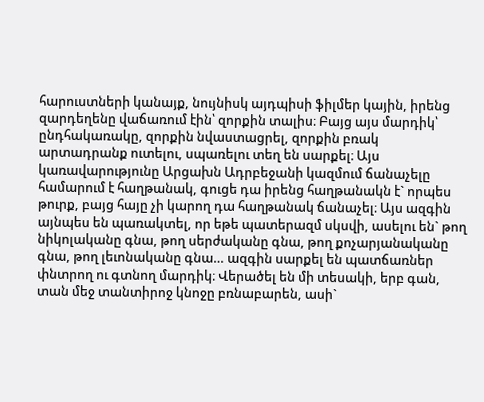հարուստների կանայք, նույնիսկ այդպիսի ֆիլմեր կային, իրենց զարդեղենը վաճառում էին՝ զորքին տալիս։ Բայց այս մարդիկ՝ ընդհակառակը, զորքին նվաստացրել, զորքին բռակ արտադրանք ուտելու, սպառելու տեղ են սարքել։ Այս կառավարությունը Արցախն Ադրբեջանի կազմում ճանաչելը համարում է հաղթանակ, գուցե դա իրենց հաղթանակն է` որպես թուրք, բայց հայը չի կարող դա հաղթանակ ճանաչել։ Այս ազգին այնպես են պառակտել, որ եթե պատերազմ սկսվի, ասելու են` թող նիկոլականը գնա, թող սերժականը գնա, թող քոչարյանականը գնա, թող լեւոնականը գնա… ազգին սարքել են պատճառներ փնտրող ու գտնող մարդիկ։ Վերածել են մի տեսակի, երբ գան, տան մեջ տանտիրոջ կնոջը բռնաբարեն, ասի`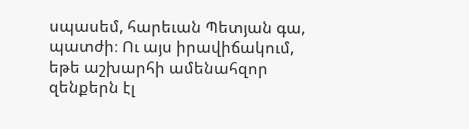սպասեմ, հարեւան Պետյան գա, պատժի։ Ու այս իրավիճակում, եթե աշխարհի ամենահզոր զենքերն էլ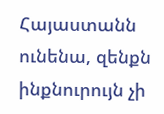Հայաստանն ունենա, զենքն ինքնուրույն չի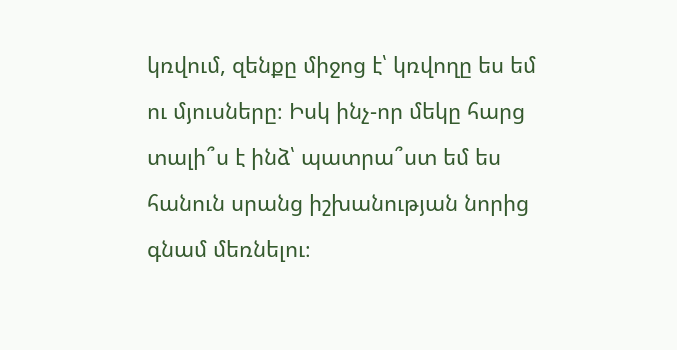կռվում, զենքը միջոց է՝ կռվողը ես եմ ու մյուսները։ Իսկ ինչ-որ մեկը հարց տալի՞ս է ինձ՝ պատրա՞ստ եմ ես հանուն սրանց իշխանության նորից գնամ մեռնելու։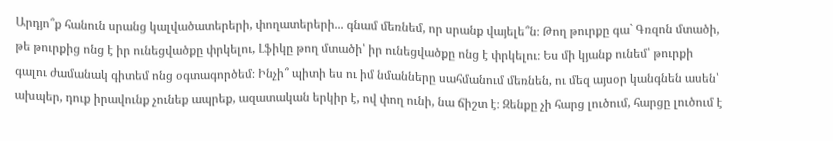Արդյո՞ք հանուն սրանց կալվածատերերի, փողատերերի... գնամ մեռնեմ, որ սրանք վայելե՞ն։ Թող թուրքը գա` Գռզոն մտածի, թե թուրքից ոնց է իր ունեցվածքը փրկելու, Լֆիկը թող մտածի՝ իր ունեցվածքը ոնց է փրկելու։ Ես մի կյանք ունեմ՝ թուրքի գալու ժամանակ գիտեմ ոնց օգտագործեմ։ Ինչի՞ պիտի ես ու իմ նմանները սահմանում մեռնեն, ու մեզ այսօր կանգնեն ասեն՝ ախպեր, դուք իրավունք չունեք ապրեք, ազատական երկիր է, ով փող ունի, նա ճիշտ է։ Զենքը չի հարց լուծում, հարցը լուծում է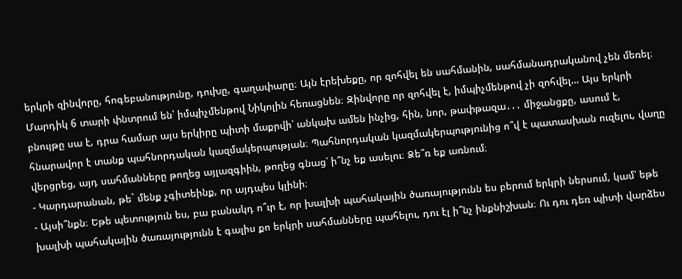երկրի զինվորը, հոգեբանությունը, դուխը, գաղափարը։ Այն էրեխեքը, որ զոհվել են սահմանին, սահմանադրականով չեն մեռել։ Մարդիկ 6 տարի փնտրում են՝ իմպիչմենթով Նիկոլին հեռացնեն։ Զինվորը որ զոհվել է, իմպիչմենթով չի զոհվել… Այս երկրի բնույթը սա է, դրա համար այս երկիրը պիտի մաքրվի՝ անկախ ամեն ինչից, հին, նոր, թափթազա․․․ միջանցքը, ասում է, հնարավոր է տանք պահնորդական կազմակերպության։ Պահնորդական կազմակերպությունից ո՞վ է պատասխան ուզելու, վաղը վերցրեց, այդ սահմանները թողեց այլազգիին, թողեց գնաց՝ ի՞նչ եք ասելու։ Ձե՞ռ եք առնում։
- Կարդարանան, թե` մենք չգիտեինք, որ այդպես կլինի։
- Այսի՞նքն։ Եթե պետություն ես, բա բանակդ ո՞ւր է, որ խալխի պահակային ծառայությունն ես բերում երկրի ներսում, կամ՝ եթե խալխի պահակային ծառայությունն է գալիս քո երկրի սահմանները պահելու, դու էլ ի՞նչ ինքնիշխան։ Ու դու դեռ պիտի վարձես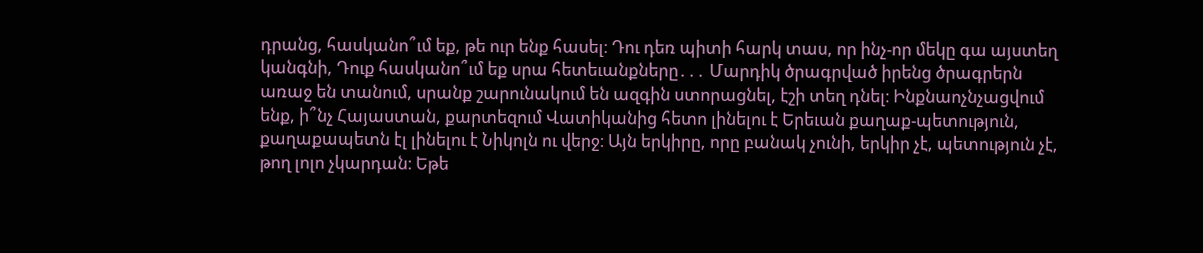դրանց, հասկանո՞ւմ եք, թե ուր ենք հասել։ Դու դեռ պիտի հարկ տաս, որ ինչ-որ մեկը գա այստեղ կանգնի, Դուք հասկանո՞ւմ եք սրա հետեւանքները․․․ Մարդիկ ծրագրված իրենց ծրագրերն առաջ են տանում, սրանք շարունակում են ազգին ստորացնել, էշի տեղ դնել։ Ինքնաոչնչացվում ենք, ի՞նչ Հայաստան, քարտեզում Վատիկանից հետո լինելու է Երեւան քաղաք-պետություն, քաղաքապետն էլ լինելու է Նիկոլն ու վերջ։ Այն երկիրը, որը բանակ չունի, երկիր չէ, պետություն չէ, թող լոլո չկարդան։ Եթե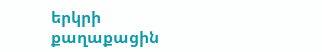երկրի քաղաքացին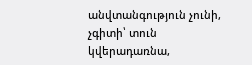անվտանգություն չունի, չգիտի՝ տուն կվերադառնա,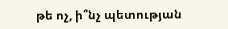թե ոչ, ի՞նչ պետության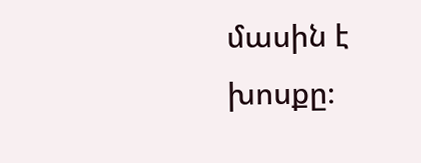մասին է խոսքը։